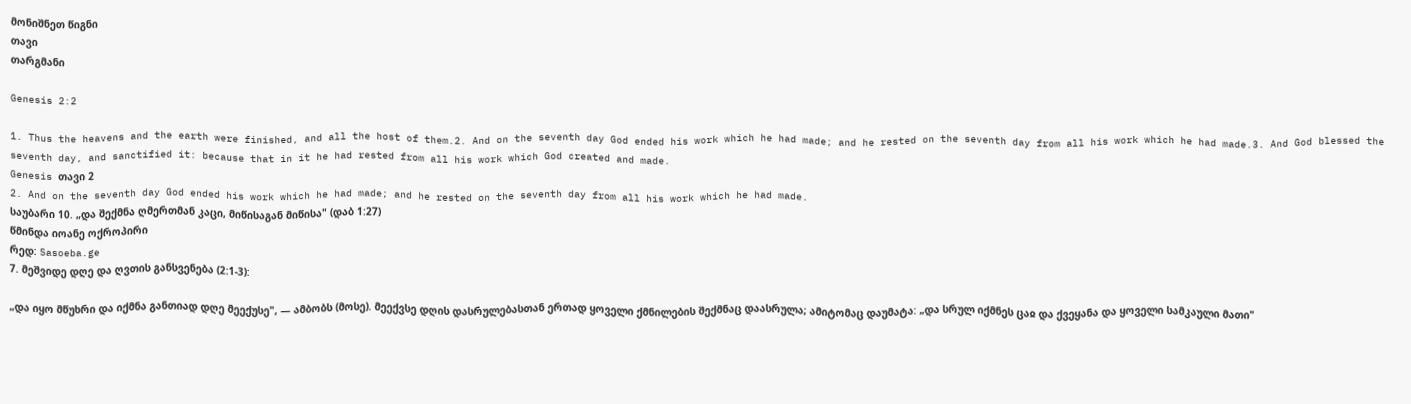მონიშნეთ წიგნი
თავი
თარგმანი

Genesis 2:2

1. Thus the heavens and the earth were finished, and all the host of them.2. And on the seventh day God ended his work which he had made; and he rested on the seventh day from all his work which he had made.3. And God blessed the seventh day, and sanctified it: because that in it he had rested from all his work which God created and made.
Genesis თავი 2
2. And on the seventh day God ended his work which he had made; and he rested on the seventh day from all his work which he had made.
საუბარი 10. „და შექმნა ღმერთმან კაცი, მიწისაგან მიწისა" (დაბ 1:27)
წმინდა იოანე ოქროპირი
რედ: Sasoeba.ge
7. მეშვიდე დღე და ღვთის განსვენება (2:1-3):

„და იყო მწუხრი და იქმნა განთიად დღე მეექუსე", — ამბობს (მოსე). მეექვსე დღის დასრულებასთან ერთად ყოველი ქმნილების შექმნაც დაასრულა; ამიტომაც დაუმატა: „და სრულ იქმნეს ცაჲ და ქვეყანა და ყოველი სამკაული მათი"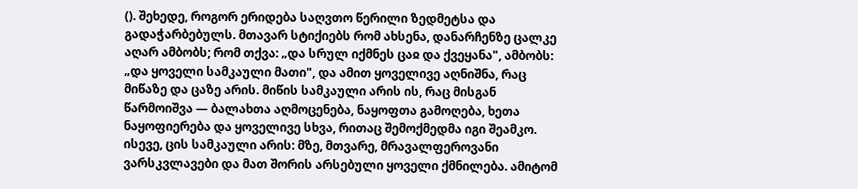(). შეხედე, როგორ ერიდება საღვთო წერილი ზედმეტსა და გადაჭარბებულს. მთავარ სტიქიებს რომ ახსენა, დანარჩენზე ცალკე აღარ ამბობს; რომ თქვა: „და სრულ იქმნეს ცაჲ და ქვეყანა", ამბობს: „და ყოველი სამკაული მათი", და ამით ყოველივე აღნიშნა, რაც მიწაზე და ცაზე არის. მიწის სამკაული არის ის, რაც მისგან წარმოიშვა — ბალახთა აღმოცენება, ნაყოფთა გამოღება, ხეთა ნაყოფიერება და ყოველივე სხვა, რითაც შემოქმედმა იგი შეამკო. ისევე, ცის სამკაული არის: მზე, მთვარე, მრავალფეროვანი ვარსკვლავები და მათ შორის არსებული ყოველი ქმნილება. ამიტომ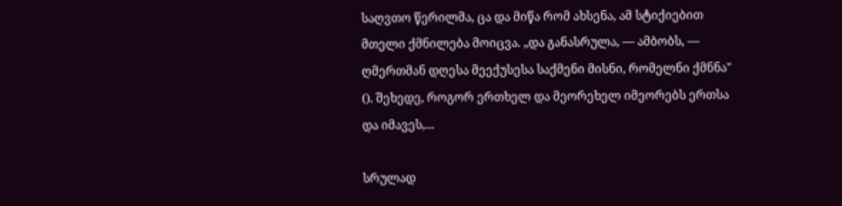საღვთო წერილმა, ცა და მიწა რომ ახსენა, ამ სტიქიებით მთელი ქმნილება მოიცვა. „და განასრულა, — ამბობს, — ღმერთმან დღესა მეექუსესა საქმენი მისნი, რომელნი ქმნნა" (). შეხედე, როგორ ერთხელ და მეორეხელ იმეორებს ერთსა და იმავეს,...

სრულად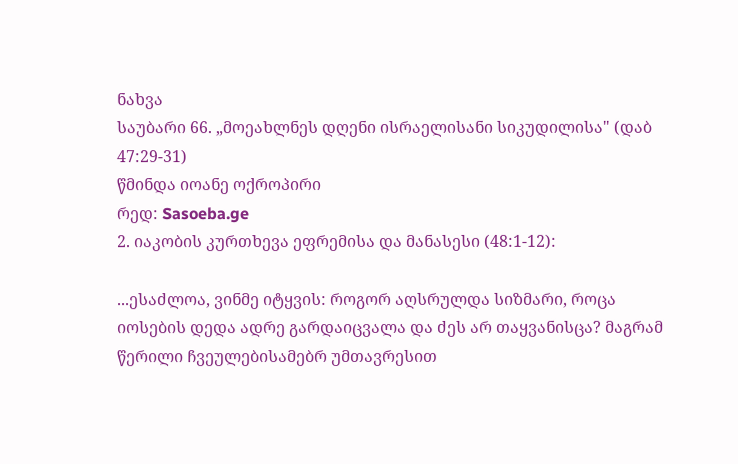ნახვა
საუბარი 66. „მოეახლნეს დღენი ისრაელისანი სიკუდილისა" (დაბ 47:29-31)
წმინდა იოანე ოქროპირი
რედ: Sasoeba.ge
2. იაკობის კურთხევა ეფრემისა და მანასესი (48:1-12):

...ესაძლოა, ვინმე იტყვის: როგორ აღსრულდა სიზმარი, როცა იოსების დედა ადრე გარდაიცვალა და ძეს არ თაყვანისცა? მაგრამ წერილი ჩვეულებისამებრ უმთავრესით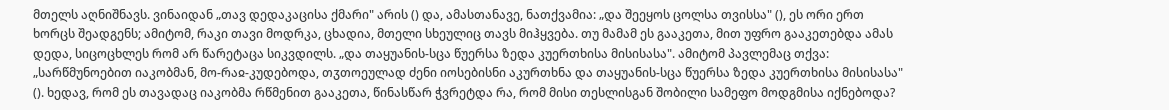მთელს აღნიშნავს. ვინაიდან „თავ დედაკაცისა ქმარი" არის () და, ამასთანავე, ნათქვამია: „და შეეყოს ცოლსა თვისსა" (), ეს ორი ერთ ხორცს შეადგენს; ამიტომ, რაკი თავი მოდრკა, ცხადია, მთელი სხეულიც თავს მიჰყვება. თუ მამამ ეს გააკეთა, მით უფრო გააკეთებდა ამას დედა, სიცოცხლეს რომ არ წარეტაცა სიკვდილს. „და თაყუანის-სცა წუერსა ზედა კუერთხისა მისისასა". ამიტომ პავლემაც თქვა: „სარწმუნოებით იაკობმან, მო-რაჲ-კუდებოდა, თჳთოეულად ძენი იოსებისნი აკურთხნა და თაყუანის-სცა წუერსა ზედა კუერთხისა მისისასა" (). ხედავ, რომ ეს თავადაც იაკობმა რწმენით გააკეთა, წინასწარ ჭვრეტდა რა, რომ მისი თესლისგან შობილი სამეფო მოდგმისა იქნებოდა?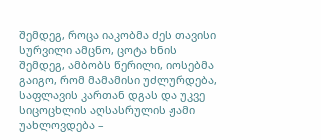შემდეგ, როცა იაკობმა ძეს თავისი სურვილი ამცნო, ცოტა ხნის შემდეგ, ამბობს წერილი, იოსებმა გაიგო, რომ მამამისი უძლურდება, საფლავის კართან დგას და უკვე სიცოცხლის აღსასრულის ჟამი უახლოვდება –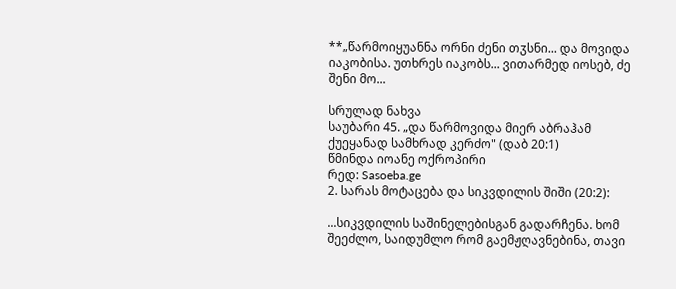**„წარმოიყუანნა ორნი ძენი თჳსნი... და მოვიდა იაკობისა. უთხრეს იაკობს... ვითარმედ იოსებ, ძე შენი მო...

სრულად ნახვა
საუბარი 45. „და წარმოვიდა მიერ აბრაჰამ ქუეყანად სამხრად კერძო" (დაბ 20:1)
წმინდა იოანე ოქროპირი
რედ: Sasoeba.ge
2. სარას მოტაცება და სიკვდილის შიში (20:2):

...სიკვდილის საშინელებისგან გადარჩენა. ხომ შეეძლო, საიდუმლო რომ გაემჟღავნებინა, თავი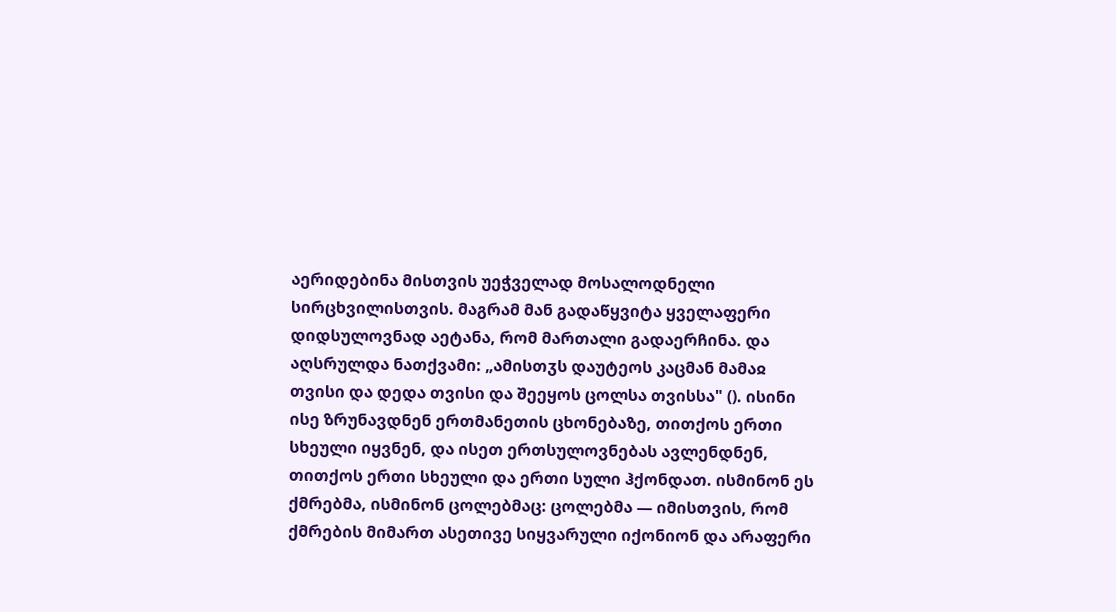აერიდებინა მისთვის უეჭველად მოსალოდნელი სირცხვილისთვის. მაგრამ მან გადაწყვიტა ყველაფერი დიდსულოვნად აეტანა, რომ მართალი გადაერჩინა. და აღსრულდა ნათქვამი: „ამისთჳს დაუტეოს კაცმან მამაჲ თვისი და დედა თვისი და შეეყოს ცოლსა თვისსა" (). ისინი ისე ზრუნავდნენ ერთმანეთის ცხონებაზე, თითქოს ერთი სხეული იყვნენ, და ისეთ ერთსულოვნებას ავლენდნენ, თითქოს ერთი სხეული და ერთი სული ჰქონდათ. ისმინონ ეს ქმრებმა, ისმინონ ცოლებმაც: ცოლებმა — იმისთვის, რომ ქმრების მიმართ ასეთივე სიყვარული იქონიონ და არაფერი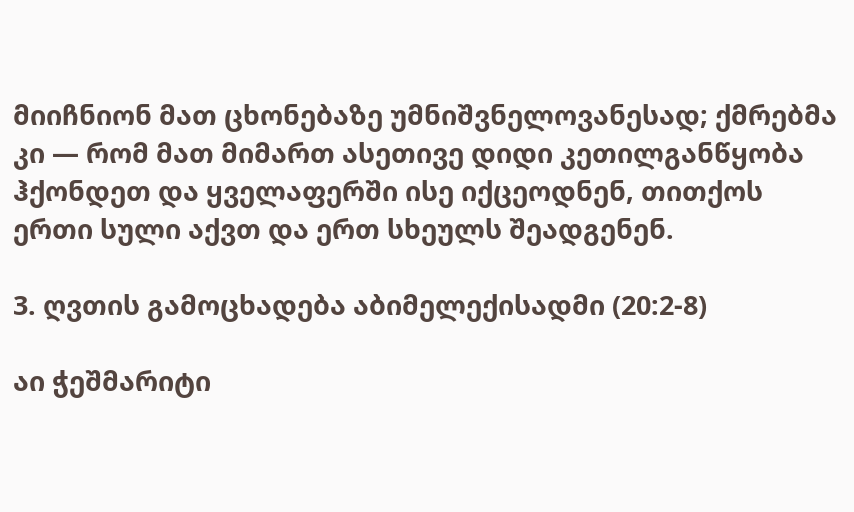მიიჩნიონ მათ ცხონებაზე უმნიშვნელოვანესად; ქმრებმა კი — რომ მათ მიმართ ასეთივე დიდი კეთილგანწყობა ჰქონდეთ და ყველაფერში ისე იქცეოდნენ, თითქოს ერთი სული აქვთ და ერთ სხეულს შეადგენენ.

3. ღვთის გამოცხადება აბიმელექისადმი (20:2-8)

აი ჭეშმარიტი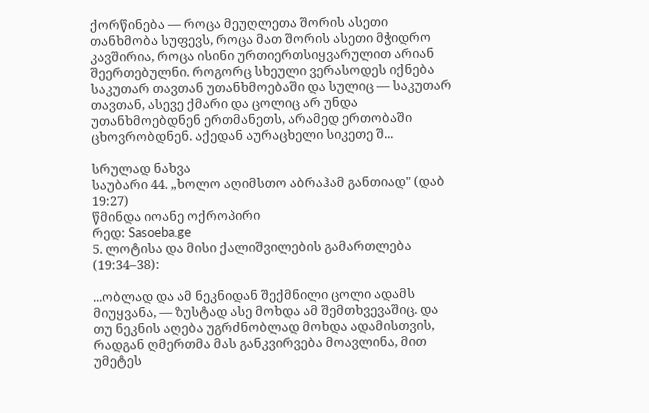ქორწინება — როცა მეუღლეთა შორის ასეთი თანხმობა სუფევს, როცა მათ შორის ასეთი მჭიდრო კავშირია, როცა ისინი ურთიერთსიყვარულით არიან შეერთებულნი. როგორც სხეული ვერასოდეს იქნება საკუთარ თავთან უთანხმოებაში და სულიც — საკუთარ თავთან, ასევე ქმარი და ცოლიც არ უნდა უთანხმოებდნენ ერთმანეთს, არამედ ერთობაში ცხოვრობდნენ. აქედან აურაცხელი სიკეთე შ...

სრულად ნახვა
საუბარი 44. „ხოლო აღიმსთო აბრაჰამ განთიად" (დაბ 19:27)
წმინდა იოანე ოქროპირი
რედ: Sasoeba.ge
5. ლოტისა და მისი ქალიშვილების გამართლება (19:34–38):

...ობლად და ამ ნეკნიდან შექმნილი ცოლი ადამს მიუყვანა, — ზუსტად ასე მოხდა ამ შემთხვევაშიც. და თუ ნეკნის აღება უგრძნობლად მოხდა ადამისთვის, რადგან ღმერთმა მას განკვირვება მოავლინა, მით უმეტეს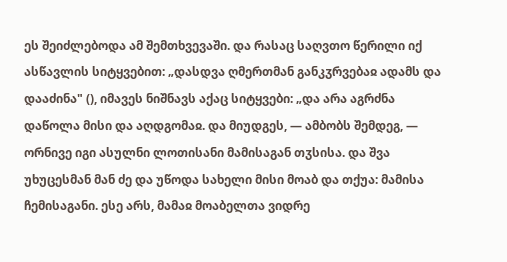ეს შეიძლებოდა ამ შემთხვევაში. და რასაც საღვთო წერილი იქ ასწავლის სიტყვებით: „დასდვა ღმერთმან განკჳრვებაჲ ადამს და დააძინა" (), იმავეს ნიშნავს აქაც სიტყვები: „და არა აგრძნა დაწოლა მისი და აღდგომაჲ. და მიუდგეს, — ამბობს შემდეგ, — ორნივე იგი ასულნი ლოთისანი მამისაგან თჳსისა. და შვა უხუცესმან მან ძე და უწოდა სახელი მისი მოაბ და თქუა: მამისა ჩემისაგანი. ესე არს, მამაჲ მოაბელთა ვიდრე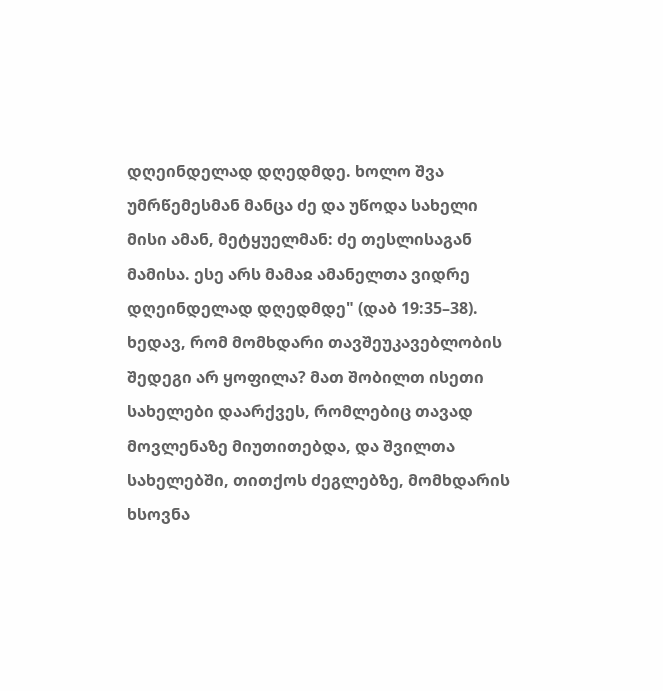დღეინდელად დღედმდე. ხოლო შვა უმრწემესმან მანცა ძე და უწოდა სახელი მისი ამან, მეტყუელმან: ძე თესლისაგან მამისა. ესე არს მამაჲ ამანელთა ვიდრე დღეინდელად დღედმდე" (დაბ 19:35–38). ხედავ, რომ მომხდარი თავშეუკავებლობის შედეგი არ ყოფილა? მათ შობილთ ისეთი სახელები დაარქვეს, რომლებიც თავად მოვლენაზე მიუთითებდა, და შვილთა სახელებში, თითქოს ძეგლებზე, მომხდარის ხსოვნა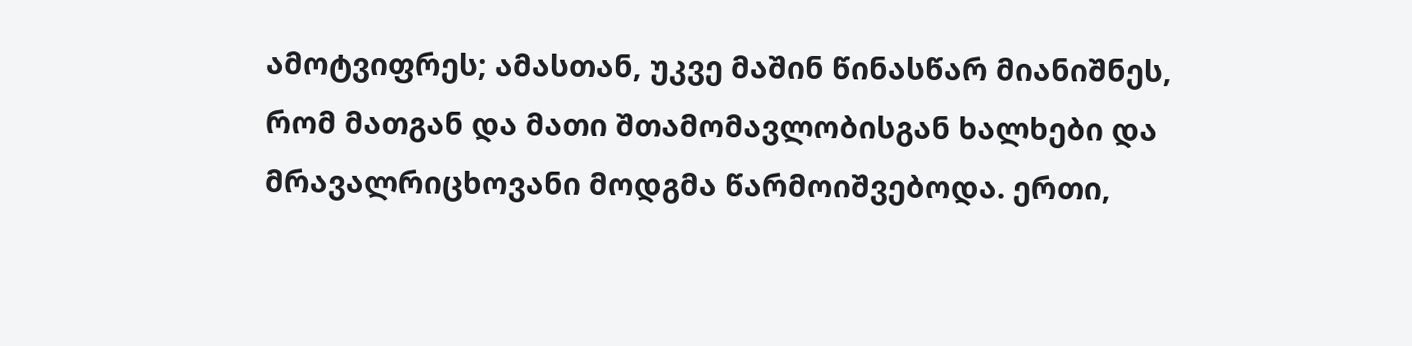ამოტვიფრეს; ამასთან, უკვე მაშინ წინასწარ მიანიშნეს, რომ მათგან და მათი შთამომავლობისგან ხალხები და მრავალრიცხოვანი მოდგმა წარმოიშვებოდა. ერთი,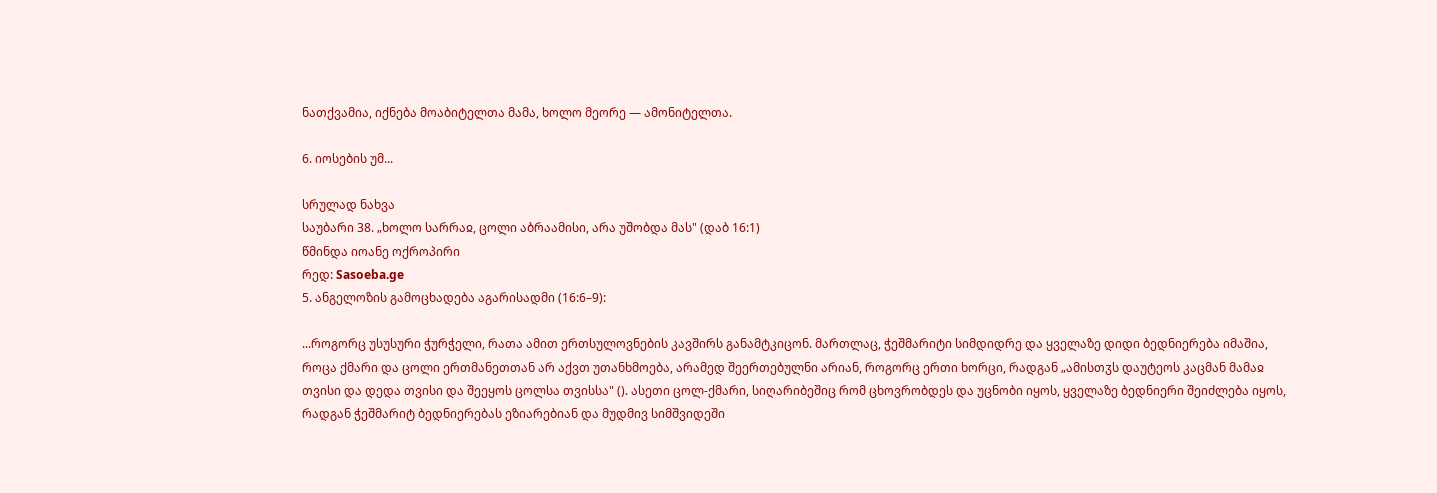ნათქვამია, იქნება მოაბიტელთა მამა, ხოლო მეორე — ამონიტელთა.

6. იოსების უმ...

სრულად ნახვა
საუბარი 38. „ხოლო სარრაჲ, ცოლი აბრაამისი, არა უშობდა მას" (დაბ 16:1)
წმინდა იოანე ოქროპირი
რედ: Sasoeba.ge
5. ანგელოზის გამოცხადება აგარისადმი (16:6–9):

...როგორც უსუსური ჭურჭელი, რათა ამით ერთსულოვნების კავშირს განამტკიცონ. მართლაც, ჭეშმარიტი სიმდიდრე და ყველაზე დიდი ბედნიერება იმაშია, როცა ქმარი და ცოლი ერთმანეთთან არ აქვთ უთანხმოება, არამედ შეერთებულნი არიან, როგორც ერთი ხორცი, რადგან „ამისთჳს დაუტეოს კაცმან მამაჲ თვისი და დედა თვისი და შეეყოს ცოლსა თვისსა" (). ასეთი ცოლ-ქმარი, სიღარიბეშიც რომ ცხოვრობდეს და უცნობი იყოს, ყველაზე ბედნიერი შეიძლება იყოს, რადგან ჭეშმარიტ ბედნიერებას ეზიარებიან და მუდმივ სიმშვიდეში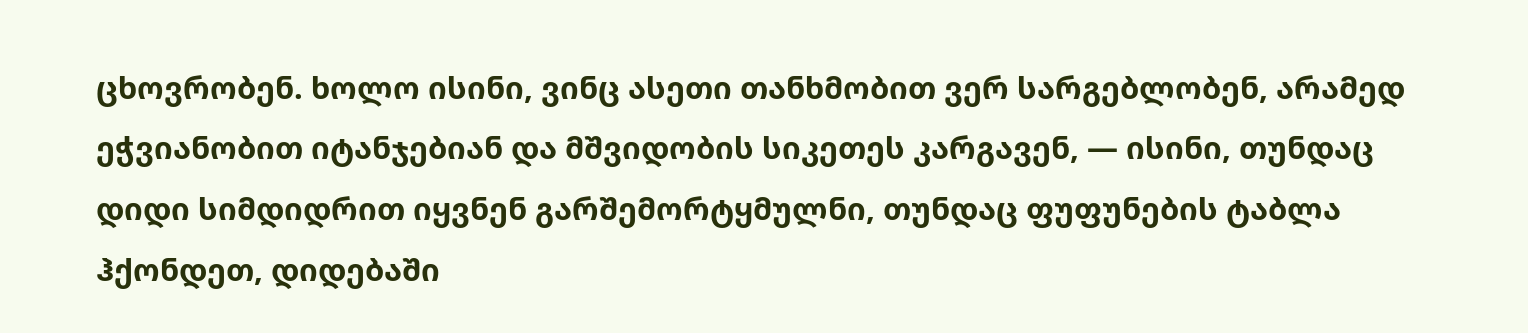ცხოვრობენ. ხოლო ისინი, ვინც ასეთი თანხმობით ვერ სარგებლობენ, არამედ ეჭვიანობით იტანჯებიან და მშვიდობის სიკეთეს კარგავენ, — ისინი, თუნდაც დიდი სიმდიდრით იყვნენ გარშემორტყმულნი, თუნდაც ფუფუნების ტაბლა ჰქონდეთ, დიდებაში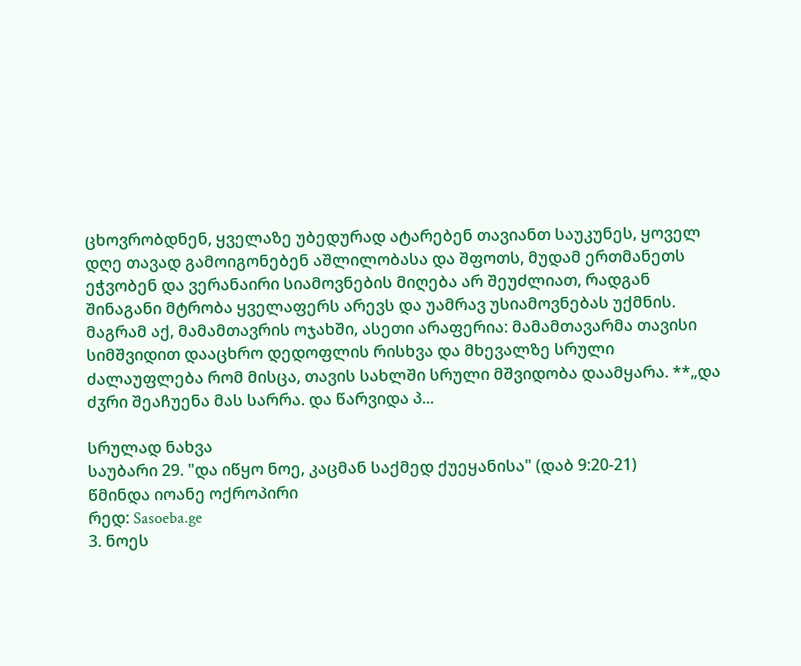ცხოვრობდნენ, ყველაზე უბედურად ატარებენ თავიანთ საუკუნეს, ყოველ დღე თავად გამოიგონებენ აშლილობასა და შფოთს, მუდამ ერთმანეთს ეჭვობენ და ვერანაირი სიამოვნების მიღება არ შეუძლიათ, რადგან შინაგანი მტრობა ყველაფერს არევს და უამრავ უსიამოვნებას უქმნის. მაგრამ აქ, მამამთავრის ოჯახში, ასეთი არაფერია: მამამთავარმა თავისი სიმშვიდით დააცხრო დედოფლის რისხვა და მხევალზე სრული ძალაუფლება რომ მისცა, თავის სახლში სრული მშვიდობა დაამყარა. **„და ძჳრი შეაჩუენა მას სარრა. და წარვიდა პ...

სრულად ნახვა
საუბარი 29. "და იწყო ნოე, კაცმან საქმედ ქუეყანისა" (დაბ 9:20-21)
წმინდა იოანე ოქროპირი
რედ: Sasoeba.ge
3. ნოეს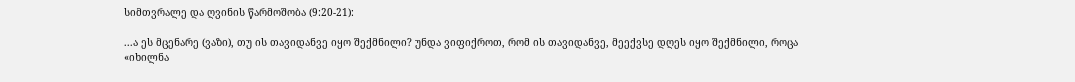სიმთვრალე და ღვინის წარმოშობა (9:20-21):

...ა ეს მცენარე (ვაზი), თუ ის თავიდანვე იყო შექმნილი? უნდა ვიფიქროთ, რომ ის თავიდანვე, მეექვსე დღეს იყო შექმნილი, როცა «იხილნა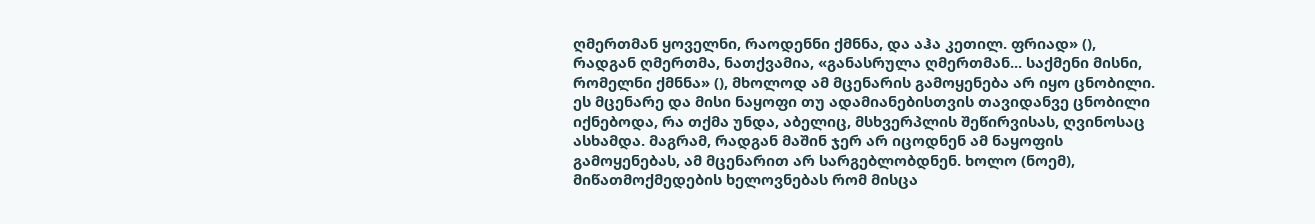ღმერთმან ყოველნი, რაოდენნი ქმნნა, და აჰა კეთილ. ფრიად» (), რადგან ღმერთმა, ნათქვამია, «განასრულა ღმერთმან... საქმენი მისნი, რომელნი ქმნნა» (), მხოლოდ ამ მცენარის გამოყენება არ იყო ცნობილი. ეს მცენარე და მისი ნაყოფი თუ ადამიანებისთვის თავიდანვე ცნობილი იქნებოდა, რა თქმა უნდა, აბელიც, მსხვერპლის შეწირვისას, ღვინოსაც ასხამდა. მაგრამ, რადგან მაშინ ჯერ არ იცოდნენ ამ ნაყოფის გამოყენებას, ამ მცენარით არ სარგებლობდნენ. ხოლო (ნოემ), მიწათმოქმედების ხელოვნებას რომ მისცა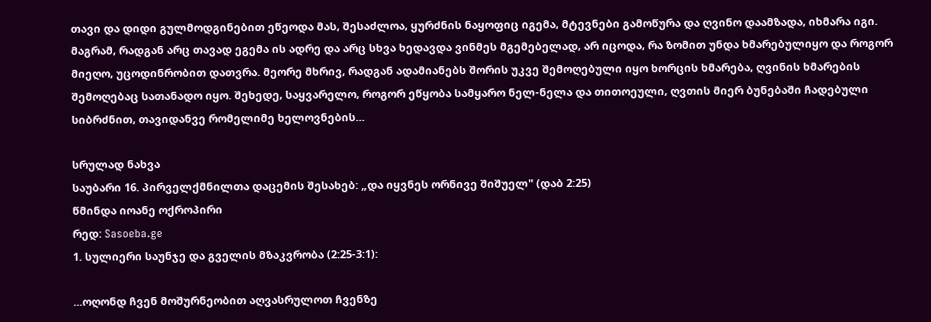თავი და დიდი გულმოდგინებით ეწეოდა მას, შესაძლოა, ყურძნის ნაყოფიც იგემა, მტევნები გამოწურა და ღვინო დაამზადა, იხმარა იგი. მაგრამ, რადგან არც თავად ეგემა ის ადრე და არც სხვა ხედავდა ვინმეს მგემებელად, არ იცოდა, რა ზომით უნდა ხმარებულიყო და როგორ მიეღო, უცოდინრობით დათვრა. მეორე მხრივ, რადგან ადამიანებს შორის უკვე შემოღებული იყო ხორცის ხმარება, ღვინის ხმარების შემოღებაც სათანადო იყო. შეხედე, საყვარელო, როგორ ეწყობა სამყარო ნელ-ნელა და თითოეული, ღვთის მიერ ბუნებაში ჩადებული სიბრძნით, თავიდანვე რომელიმე ხელოვნების...

სრულად ნახვა
საუბარი 16. პირველქმნილთა დაცემის შესახებ: „და იყვნეს ორნივე შიშუელ" (დაბ 2:25)
წმინდა იოანე ოქროპირი
რედ: Sasoeba.ge
1. სულიერი საუნჯე და გველის მზაკვრობა (2:25-3:1):

...ოღონდ ჩვენ მოშურნეობით აღვასრულოთ ჩვენზე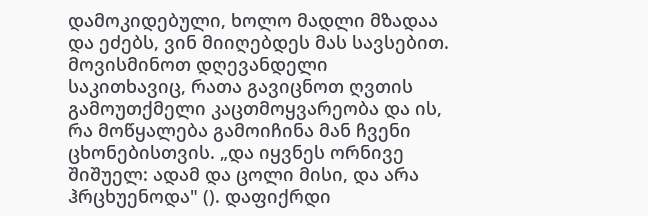დამოკიდებული, ხოლო მადლი მზადაა და ეძებს, ვინ მიიღებდეს მას სავსებით. მოვისმინოთ დღევანდელი საკითხავიც, რათა გავიცნოთ ღვთის გამოუთქმელი კაცთმოყვარეობა და ის, რა მოწყალება გამოიჩინა მან ჩვენი ცხონებისთვის. „და იყვნეს ორნივე შიშუელ: ადამ და ცოლი მისი, და არა ჰრცხუენოდა" (). დაფიქრდი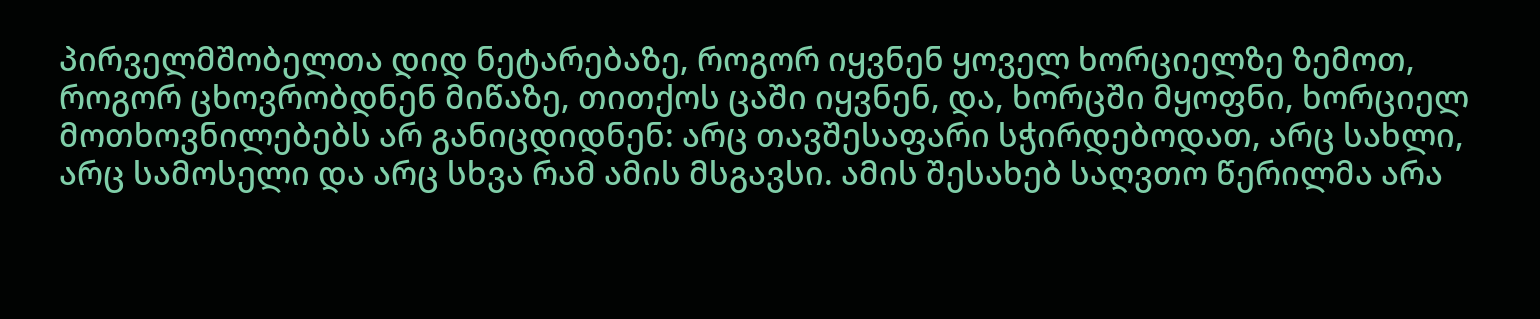პირველმშობელთა დიდ ნეტარებაზე, როგორ იყვნენ ყოველ ხორციელზე ზემოთ, როგორ ცხოვრობდნენ მიწაზე, თითქოს ცაში იყვნენ, და, ხორცში მყოფნი, ხორციელ მოთხოვნილებებს არ განიცდიდნენ: არც თავშესაფარი სჭირდებოდათ, არც სახლი, არც სამოსელი და არც სხვა რამ ამის მსგავსი. ამის შესახებ საღვთო წერილმა არა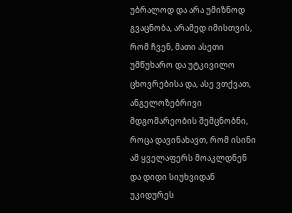უბრალოდ და არა უმიზნოდ გვაცნობა, არამედ იმისთვის, რომ ჩვენ, მათი ასეთი უმწუხარო და უტკივილო ცხოვრებისა და, ასე ვთქვათ, ანგელოზებრივი მდგომარეობის შემცნობნი, როცა დავინახავთ, რომ ისინი ამ ყველაფერს მოაკლდნენ და დიდი სიუხვიდან უკიდურეს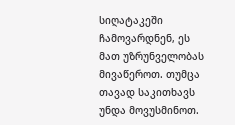სიღატაკეში ჩამოვარდნენ, ეს მათ უზრუნველობას მივაწეროთ. თუმცა თავად საკითხავს უნდა მოვუსმინოთ.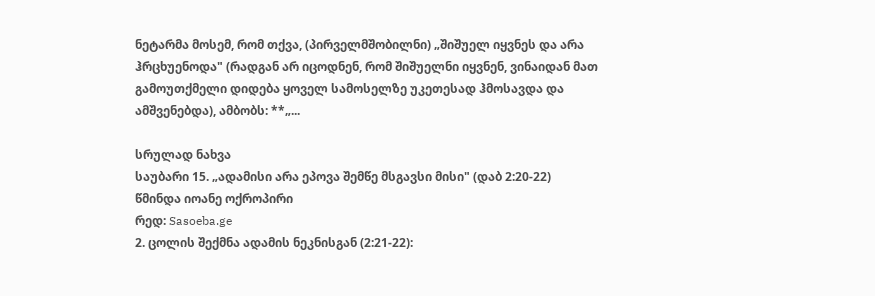ნეტარმა მოსემ, რომ თქვა, (პირველმშობილნი) „შიშუელ იყვნეს და არა ჰრცხუენოდა" (რადგან არ იცოდნენ, რომ შიშუელნი იყვნენ, ვინაიდან მათ გამოუთქმელი დიდება ყოველ სამოსელზე უკეთესად ჰმოსავდა და ამშვენებდა), ამბობს: **„...

სრულად ნახვა
საუბარი 15. „ადამისი არა ეპოვა შემწე მსგავსი მისი" (დაბ 2:20-22)
წმინდა იოანე ოქროპირი
რედ: Sasoeba.ge
2. ცოლის შექმნა ადამის ნეკნისგან (2:21-22):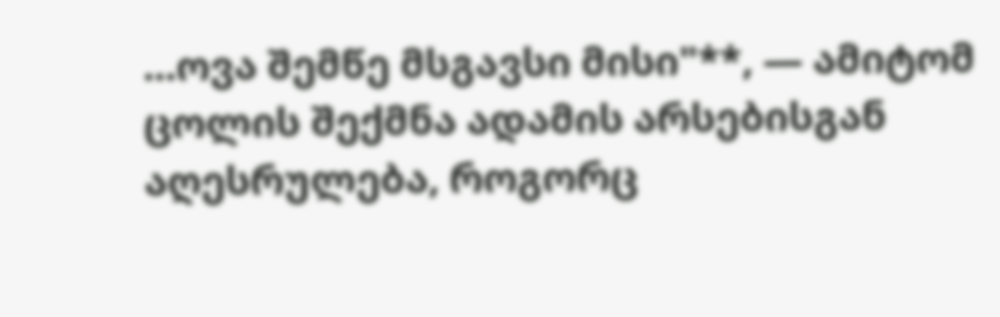...ოვა შემწე მსგავსი მისი"**, — ამიტომ ცოლის შექმნა ადამის არსებისგან აღესრულება, როგორც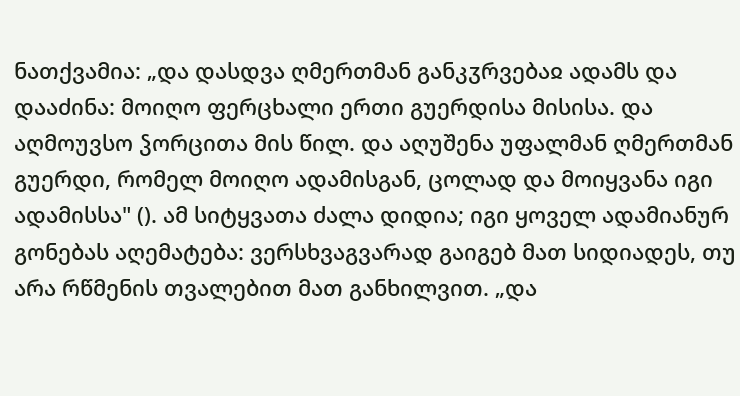ნათქვამია: „და დასდვა ღმერთმან განკჳრვებაჲ ადამს და დააძინა: მოიღო ფერცხალი ერთი გუერდისა მისისა. და აღმოუვსო ჴორცითა მის წილ. და აღუშენა უფალმან ღმერთმან გუერდი, რომელ მოიღო ადამისგან, ცოლად და მოიყვანა იგი ადამისსა" (). ამ სიტყვათა ძალა დიდია; იგი ყოველ ადამიანურ გონებას აღემატება: ვერსხვაგვარად გაიგებ მათ სიდიადეს, თუ არა რწმენის თვალებით მათ განხილვით. „და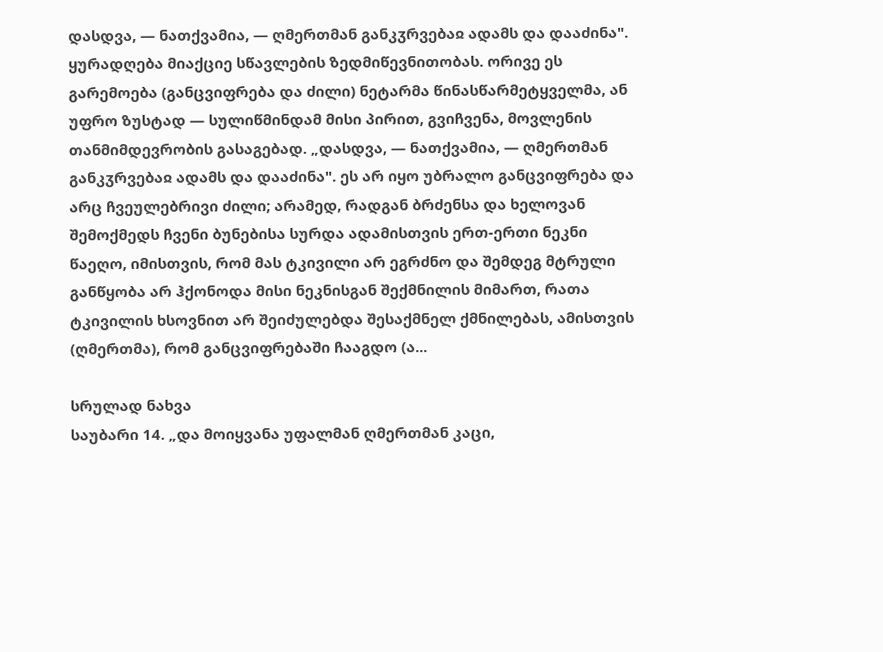დასდვა, — ნათქვამია, — ღმერთმან განკჳრვებაჲ ადამს და დააძინა". ყურადღება მიაქციე სწავლების ზედმიწევნითობას. ორივე ეს გარემოება (განცვიფრება და ძილი) ნეტარმა წინასწარმეტყველმა, ან უფრო ზუსტად — სულიწმინდამ მისი პირით, გვიჩვენა, მოვლენის თანმიმდევრობის გასაგებად. „დასდვა, — ნათქვამია, — ღმერთმან განკჳრვებაჲ ადამს და დააძინა". ეს არ იყო უბრალო განცვიფრება და არც ჩვეულებრივი ძილი; არამედ, რადგან ბრძენსა და ხელოვან შემოქმედს ჩვენი ბუნებისა სურდა ადამისთვის ერთ-ერთი ნეკნი წაეღო, იმისთვის, რომ მას ტკივილი არ ეგრძნო და შემდეგ მტრული განწყობა არ ჰქონოდა მისი ნეკნისგან შექმნილის მიმართ, რათა ტკივილის ხსოვნით არ შეიძულებდა შესაქმნელ ქმნილებას, ამისთვის (ღმერთმა), რომ განცვიფრებაში ჩააგდო (ა...

სრულად ნახვა
საუბარი 14. „და მოიყვანა უფალმან ღმერთმან კაცი,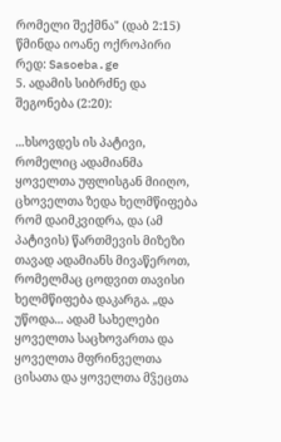რომელი შექმნა" (დაბ 2:15)
წმინდა იოანე ოქროპირი
რედ: Sasoeba.ge
5. ადამის სიბრძნე და შეგონება (2:20):

...ხსოვდეს ის პატივი, რომელიც ადამიანმა ყოველთა უფლისგან მიიღო, ცხოველთა ზედა ხელმწიფება რომ დაიმკვიდრა, და (ამ პატივის) წართმევის მიზეზი თავად ადამიანს მივაწეროთ, რომელმაც ცოდვით თავისი ხელმწიფება დაკარგა. „და უწოდა... ადამ სახელები ყოველთა საცხოვართა და ყოველთა მფრინველთა ცისათა და ყოველთა მჴეცთა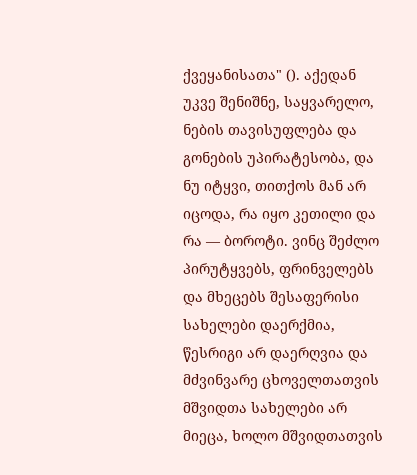ქვეყანისათა" (). აქედან უკვე შენიშნე, საყვარელო, ნების თავისუფლება და გონების უპირატესობა, და ნუ იტყვი, თითქოს მან არ იცოდა, რა იყო კეთილი და რა — ბოროტი. ვინც შეძლო პირუტყვებს, ფრინველებს და მხეცებს შესაფერისი სახელები დაერქმია, წესრიგი არ დაერღვია და მძვინვარე ცხოველთათვის მშვიდთა სახელები არ მიეცა, ხოლო მშვიდთათვის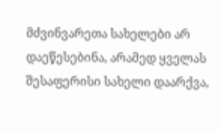მძვინვარეთა სახელები არ დაეწესებინა, არამედ ყველას შესაფერისი სახელი დაარქვა,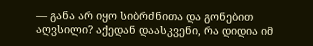— განა არ იყო სიბრძნითა და გონებით აღვსილი? აქედან დაასკვენი, რა დიდია იმ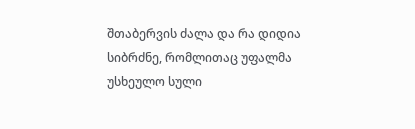შთაბერვის ძალა და რა დიდია სიბრძნე, რომლითაც უფალმა უსხეულო სული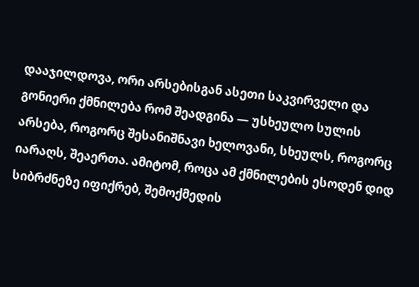დააჯილდოვა, ორი არსებისგან ასეთი საკვირველი და გონიერი ქმნილება რომ შეადგინა — უსხეულო სულის არსება, როგორც შესანიშნავი ხელოვანი, სხეულს, როგორც იარაღს, შეაერთა. ამიტომ, როცა ამ ქმნილების ესოდენ დიდ სიბრძნეზე იფიქრებ, შემოქმედის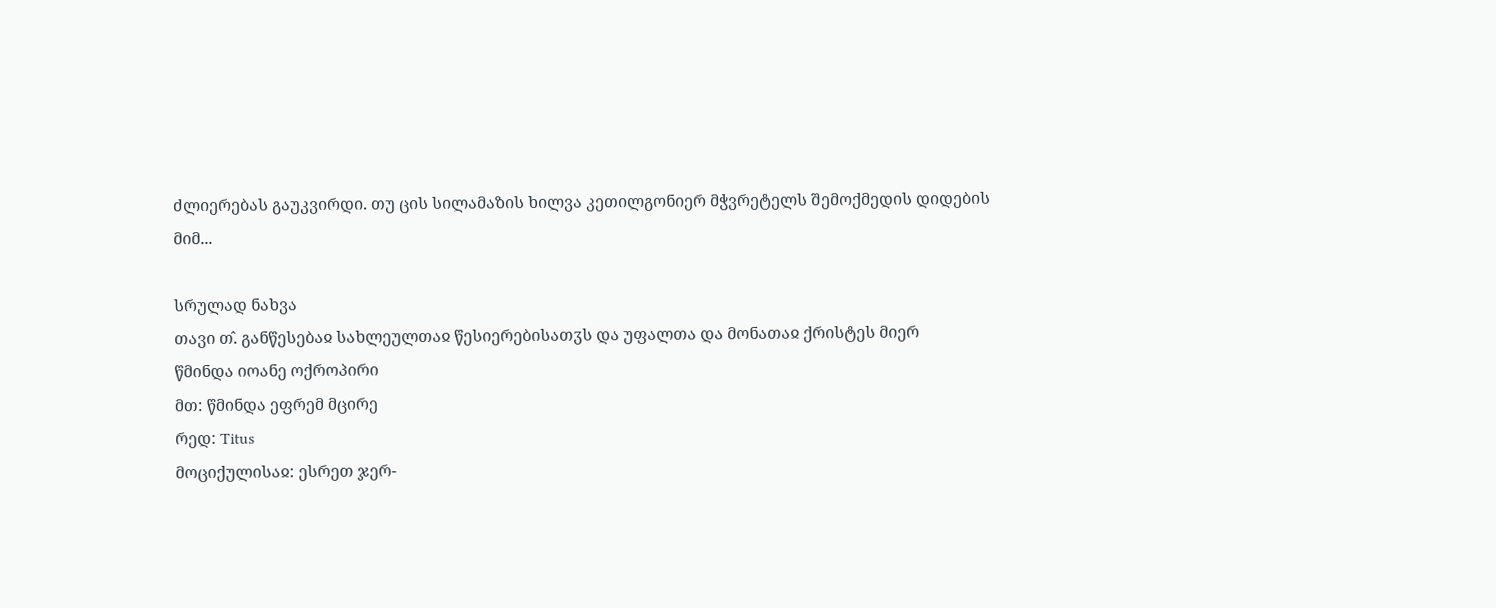ძლიერებას გაუკვირდი. თუ ცის სილამაზის ხილვა კეთილგონიერ მჭვრეტელს შემოქმედის დიდების მიმ...

სრულად ნახვა
თავი თ̂. განწესებაჲ სახლეულთაჲ წესიერებისათჳს და უფალთა და მონათაჲ ქრისტეს მიერ
წმინდა იოანე ოქროპირი
მთ: წმინდა ეფრემ მცირე
რედ: Titus
მოციქულისაჲ: ესრეთ ჯერ-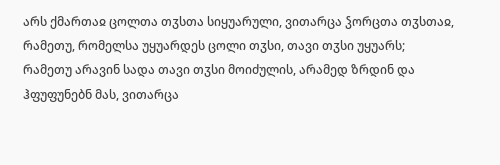არს ქმართაჲ ცოლთა თჳსთა სიყუარული, ვითარცა ჴორცთა თჳსთაჲ, რამეთუ, რომელსა უყუარდეს ცოლი თჳსი, თავი თჳსი უყუარს; რამეთუ არავინ სადა თავი თჳსი მოიძულის, არამედ ზრდინ და ჰფუფუნებნ მას, ვითარცა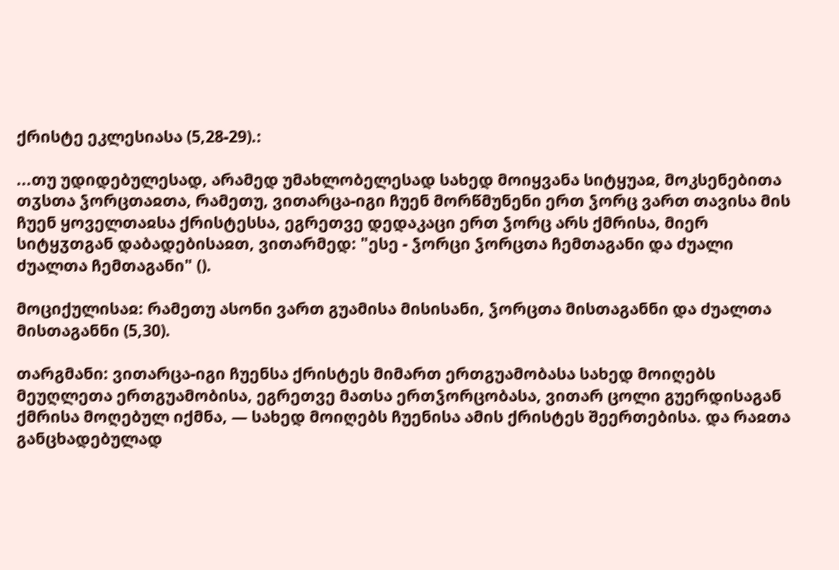ქრისტე ეკლესიასა (5,28-29).:

...თუ უდიდებულესად, არამედ უმახლობელესად სახედ მოიყვანა სიტყუაჲ, მოკსენებითა თჳსთა ჴორცთაჲთა, რამეთუ, ვითარცა-იგი ჩუენ მორწმუნენი ერთ ჴორც ვართ თავისა მის ჩუენ ყოველთაჲსა ქრისტესსა, ეგრეთვე დედაკაცი ერთ ჴორც არს ქმრისა, მიერ სიტყჳთგან დაბადებისაჲთ, ვითარმედ: "ესე - ჴორცი ჴორცთა ჩემთაგანი და ძუალი ძუალთა ჩემთაგანი" ().

მოციქულისაჲ: რამეთუ ასონი ვართ გუამისა მისისანი, ჴორცთა მისთაგანნი და ძუალთა მისთაგანნი (5,30).

თარგმანი: ვითარცა-იგი ჩუენსა ქრისტეს მიმართ ერთგუამობასა სახედ მოიღებს მეუღლეთა ერთგუამობისა, ეგრეთვე მათსა ერთჴორცობასა, ვითარ ცოლი გუერდისაგან ქმრისა მოღებულ იქმნა, — სახედ მოიღებს ჩუენისა ამის ქრისტეს შეერთებისა. და რაჲთა განცხადებულად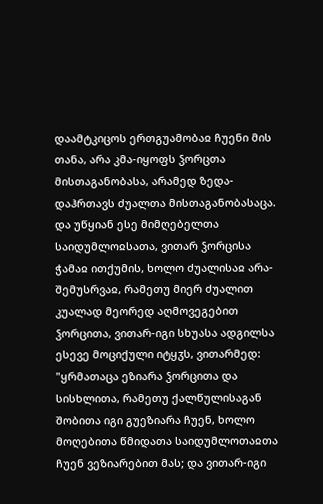დაამტკიცოს ერთგუამობაჲ ჩუენი მის თანა, არა კმა-იყოფს ჴორცთა მისთაგანობასა, არამედ ზედა-დაჰრთავს ძუალთა მისთაგანობასაცა. და უწყიან ესე მიმღებელთა საიდუმლოჲსათა, ვითარ ჴორცისა ჭამაჲ ითქუმის, ხოლო ძუალისაჲ არა-შემუსრვაჲ, რამეთუ მიერ ძუალით კუალად მეორედ აღმოვეგებით ჴორცითა, ვითარ-იგი სხუასა ადგილსა ესევე მოციქული იტყჳს, ვითარმედ: "ყრმათაცა ეზიარა ჴორცითა და სისხლითა, რამეთუ ქალწულისაგან შობითა იგი გუეზიარა ჩუენ, ხოლო მოღებითა წმიდათა საიდუმლოთაჲთა ჩუენ ვეზიარებით მას; და ვითარ-იგი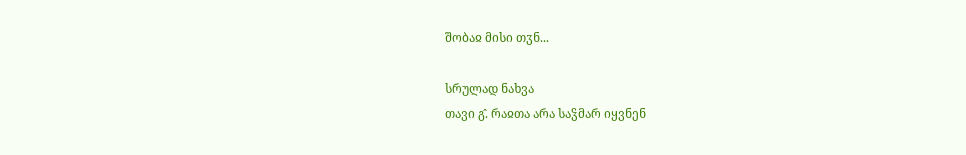შობაჲ მისი თჳნ...

სრულად ნახვა
თავი გ̂. რაჲთა არა საჴმარ იყვნენ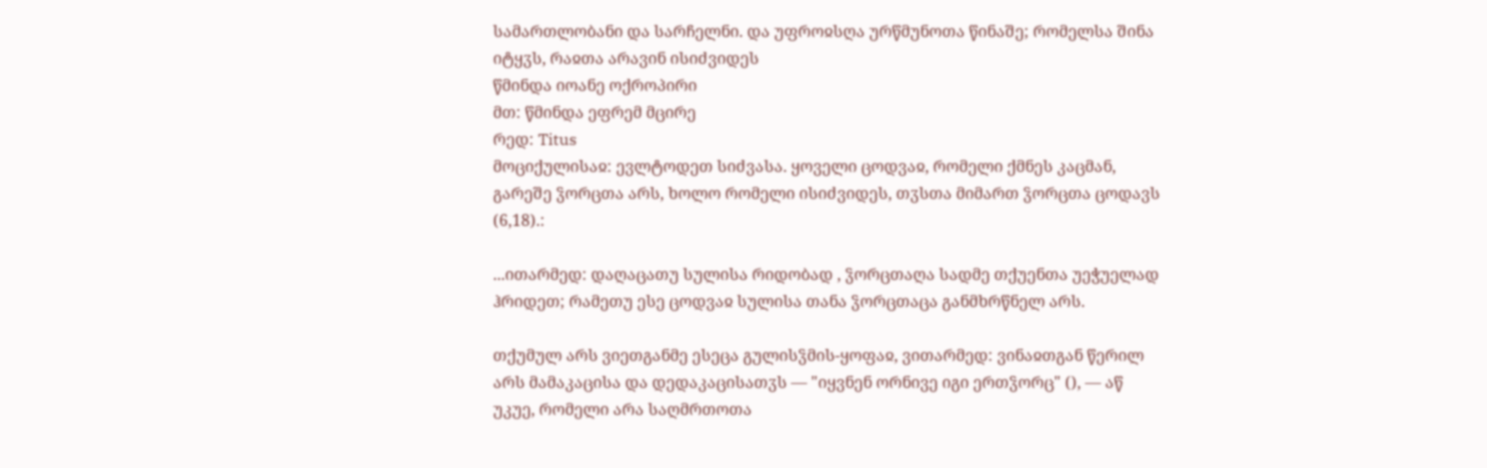სამართლობანი და სარჩელნი. და უფროჲსღა ურწმუნოთა წინაშე; რომელსა შინა იტყჳს, რაჲთა არავინ ისიძვიდეს
წმინდა იოანე ოქროპირი
მთ: წმინდა ეფრემ მცირე
რედ: Titus
მოციქულისაჲ: ევლტოდეთ სიძვასა. ყოველი ცოდვაჲ, რომელი ქმნეს კაცმან, გარეშე ჴორცთა არს, ხოლო რომელი ისიძვიდეს, თჳსთა მიმართ ჴორცთა ცოდავს (6,18).:

...ითარმედ: დაღაცათუ სულისა რიდობად , ჴორცთაღა სადმე თქუენთა უეჭუელად ჰრიდეთ; რამეთუ ესე ცოდვაჲ სულისა თანა ჴორცთაცა განმხრწნელ არს.

თქუმულ არს ვიეთგანმე ესეცა გულისჴმის-ყოფაჲ, ვითარმედ: ვინაჲთგან წერილ არს მამაკაცისა და დედაკაცისათჳს — "იყვნენ ორნივე იგი ერთჴორც" (), — აწ უკუე, რომელი არა საღმრთოთა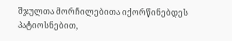შჯულთა მორჩილებითა იქორწინებდეს პატიოსნებით,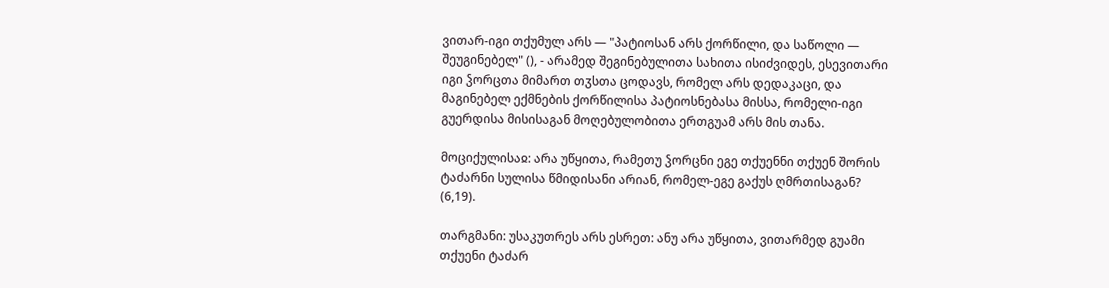ვითარ-იგი თქუმულ არს — "პატიოსან არს ქორწილი, და საწოლი — შეუგინებელ" (), - არამედ შეგინებულითა სახითა ისიძვიდეს, ესევითარი იგი ჴორცთა მიმართ თჳსთა ცოდავს, რომელ არს დედაკაცი, და მაგინებელ ექმნების ქორწილისა პატიოსნებასა მისსა, რომელი-იგი გუერდისა მისისაგან მოღებულობითა ერთგუამ არს მის თანა.

მოციქულისაჲ: არა უწყითა, რამეთუ ჴორცნი ეგე თქუენნი თქუენ შორის ტაძარნი სულისა წმიდისანი არიან, რომელ-ეგე გაქუს ღმრთისაგან? (6,19).

თარგმანი: უსაკუთრეს არს ესრეთ: ანუ არა უწყითა, ვითარმედ გუამი თქუენი ტაძარ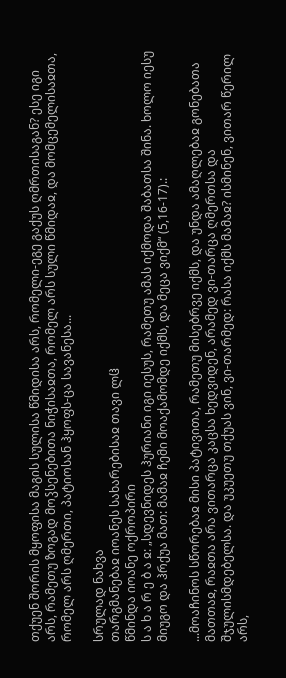თქუენ შორის მყოფისა მაგის სულისა წმიდისა არს, რომელი-ეგე გაქუს ღმრთისაგან? ესე იგი არს, რამეთუ ზოგად მოჴსენებითა ნიჭისაჲთა, რომელ არს სული წმიდაჲ, და მომცემელისაჲთა, რომელ არს ღმერთი, პატიოსან ჰყოფს-ცა სავანესა...

სრულად ნახვა
თარგმანებაჲ იოანეს სახარებისაჲ თავი ლჱ
წმინდა იოანე ოქროპირი
ს ა ხ ა რ ე ბ ა ჲ: „სდევნიდეს ჰურიანი იგი იესუს, რამეთუ ამას იქმოდა შაბათსა შინა. ხოლო იესუ მიუგო და ჰრქუა მათ: მამაჲ ჩემი მოაქამომდე იქმს, და მეცა ვიქმ“ (5,16-17).:

...მოაჩინოს სწორებაჲ მისი პატივითა, რამეთუ მისებრვე იქმს, და უნდა ამაღლებაჲ გონებათა მათთაჲ, რაჲთა არა ვითარცა კაცსა ხედვიდენ, არამედ ვი-თარცა ღმერთსა და შჯულისმდებელსა. და უკუეთუ თქუას ვინ, ვი-თარმედ: რასა იქმს მამაჲ? ისმინენ, ვითარ წერილ არს,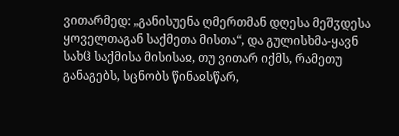ვითარმედ: „განისუენა ღმერთმან დღესა მეშჳდესა ყოველთაგან საქმეთა მისთა“, და გულისხმა-ყავნ სახჱ საქმისა მისისაჲ, თუ ვითარ იქმს, რამეთუ განაგებს, სცნობს წინაჲსწარ,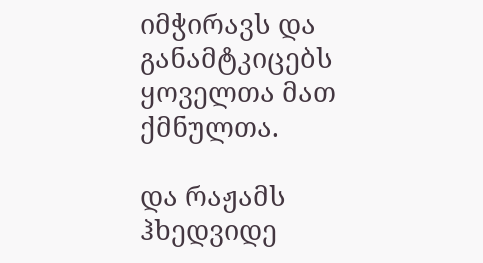იმჭირავს და განამტკიცებს ყოველთა მათ ქმნულთა.

და რაჟამს ჰხედვიდე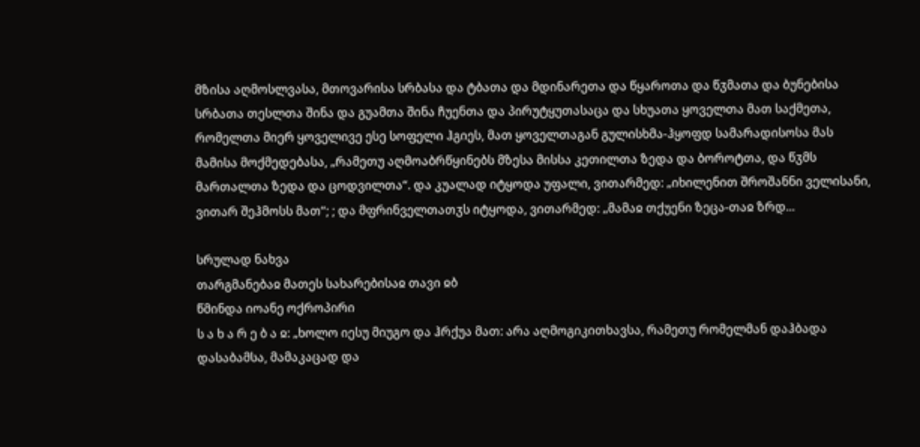მზისა აღმოსლვასა, მთოვარისა სრბასა და ტბათა და მდინარეთა და წყაროთა და წჳმათა და ბუნებისა სრბათა თესლთა შინა და გუამთა შინა ჩუენთა და პირუტყუთასაცა და სხუათა ყოველთა მათ საქმეთა, რომელთა მიერ ყოველივე ესე სოფელი ჰგიეს, მათ ყოველთაგან გულისხმა-ჰყოფდ სამარადისოსა მას მამისა მოქმედებასა, „რამეთუ აღმოაბრწყინებს მზესა მისსა კეთილთა ზედა და ბოროტთა, და წჳმს მართალთა ზედა და ცოდვილთა“. და კუალად იტყოდა უფალი, ვითარმედ: „იხილენით შროშანნი ველისანი, ვითარ შეჰმოსს მათ“; ; და მფრინველთათჳს იტყოდა, ვითარმედ: „მამაჲ თქუენი ზეცა-თაჲ ზრდ...

სრულად ნახვა
თარგმანებაჲ მათეს სახარებისაჲ თავი ჲბ
წმინდა იოანე ოქროპირი
ს ა ხ ა რ ე ბ ა ჲ: „ხოლო იესუ მიუგო და ჰრქუა მათ: არა აღმოგიკითხავსა, რამეთუ რომელმან დაჰბადა დასაბამსა, მამაკაცად და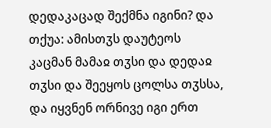დედაკაცად შექმნა იგინი? და თქუა: ამისთჳს დაუტეოს კაცმან მამაჲ თჳსი და დედაჲ თჳსი და შეეყოს ცოლსა თჳსსა, და იყვნენ ორნივე იგი ერთ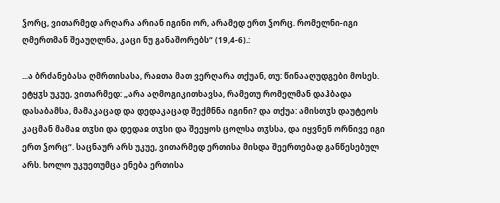ჴორც, ვითარმედ არღარა არიან იგინი ორ, არამედ ერთ ჴორც. რომელნი-იგი ღმერთმან შეაუღლნა, კაცი ნუ განაშორებს“ (19,4-6).:

...ა ბრძანებასა ღმრთისასა, რაჲთა მათ ვერღარა თქუან, თუ: წინააღუდგები მოსეს. ეტყჳს უკუე, ვითარმედ: „არა აღმოგიკითხავსა, რამეთუ რომელმან დაჰბადა დასაბამსა, მამაკაცად და დედაკაცად შექმნნა იგინი? და თქუა: ამისთჳს დაუტეოს კაცმან მამაჲ თჳსი და დედაჲ თჳსი და შეეყოს ცოლსა თჳსსა, და იყვნენ ორნივე იგი ერთ ჴორც“. საცნაურ არს უკუე, ვითარმედ ერთისა მისდა შეერთებად განწესებულ არს. ხოლო უკუეთუმცა ენება ერთისა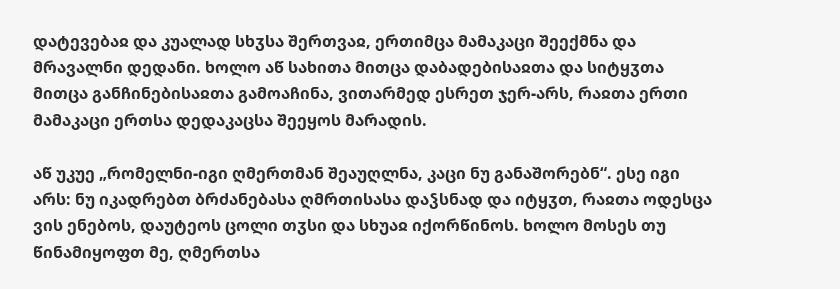დატევებაჲ და კუალად სხჳსა შერთვაჲ, ერთიმცა მამაკაცი შეექმნა და მრავალნი დედანი. ხოლო აწ სახითა მითცა დაბადებისაჲთა და სიტყჳთა მითცა განჩინებისაჲთა გამოაჩინა, ვითარმედ ესრეთ ჯერ-არს, რაჲთა ერთი მამაკაცი ერთსა დედაკაცსა შეეყოს მარადის.

აწ უკუე „რომელნი-იგი ღმერთმან შეაუღლნა, კაცი ნუ განაშორებნ“. ესე იგი არს: ნუ იკადრებთ ბრძანებასა ღმრთისასა დაჴსნად და იტყჳთ, რაჲთა ოდესცა ვის ენებოს, დაუტეოს ცოლი თჳსი და სხუაჲ იქორწინოს. ხოლო მოსეს თუ წინამიყოფთ მე, ღმერთსა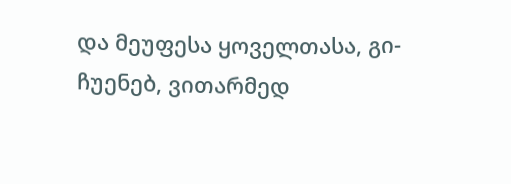და მეუფესა ყოველთასა, გი-ჩუენებ, ვითარმედ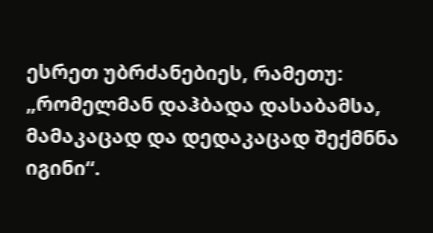ესრეთ უბრძანებიეს, რამეთუ: „რომელმან დაჰბადა დასაბამსა, მამაკაცად და დედაკაცად შექმნნა იგინი“.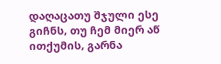დაღაცათუ შჯული ესე გიჩნს, თუ ჩემ მიერ აწ ითქუმის, გარნა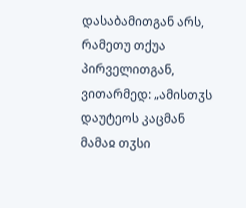დასაბამითგან არს, რამეთუ თქუა პირველითგან, ვითარმედ: „ამისთჳს დაუტეოს კაცმან მამაჲ თჳსი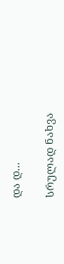და დ...

სრულად ნახვა